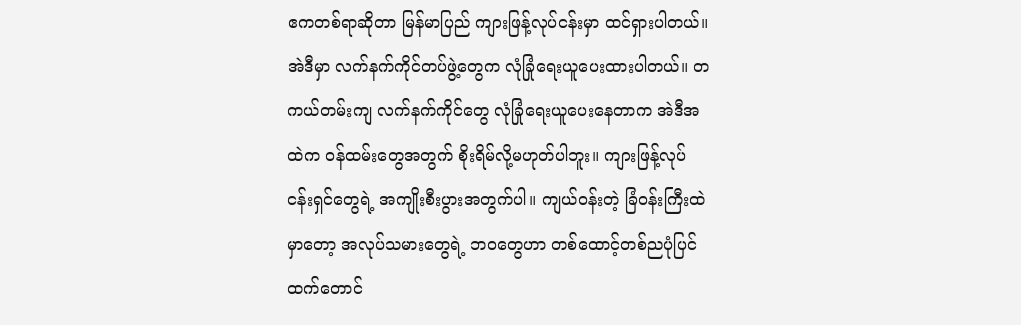ဧကတစ်ရာဆိုတာ မြန်မာပြည် ကျားဖြန့်လုပ်ငန်းမှာ ထင်ရှားပါတယ်။ အဲဒီမှာ လက်နက်ကိုင်တပ်ဖွဲ့တွေက လုံခြုံရေးယူပေးထားပါတယ်။ တကယ်တမ်းကျ လက်နက်ကိုင်တွေ လုံခြုံရေးယူပေးနေတာက အဲဒီအထဲက ဝန်ထမ်းတွေအတွက် စိုးရိမ်လို့မဟုတ်ပါဘူး။ ကျားဖြန့်လုပ်ငန်းရှင်တွေရဲ့ အကျိုးစီးပွားအတွက်ပါ။ ကျယ်ဝန်းတဲ့ ခြံဝန်းကြီးထဲမှာတော့ အလုပ်သမားတွေရဲ့ ဘဝတွေဟာ တစ်ထောင့်တစ်ညပုံပြင်ထက်တောင်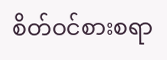စိတ်ဝင်စားစရာ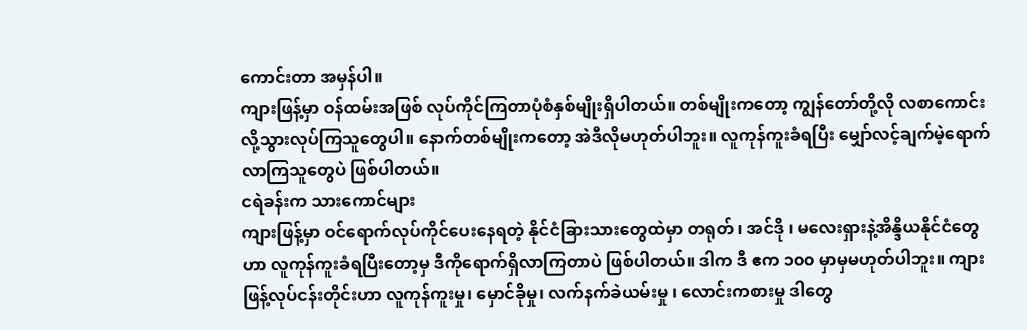ကောင်းတာ အမှန်ပါ။
ကျားဖြန့်မှာ ဝန်ထမ်းအဖြစ် လုပ်ကိုင်ကြတာပုံစံနှစ်မျိုးရှိပါတယ်။ တစ်မျိုးကတော့ ကျွန်တော်တို့လို လစာကောင်းလို့သွားလုပ်ကြသူတွေပါ။ နောက်တစ်မျိုးကတော့ အဲဒီလိုမဟုတ်ပါဘူး။ လူကုန်ကူးခံရပြီး မျှော်လင့်ချက်မဲ့ရောက်လာကြသူတွေပဲ ဖြစ်ပါတယ်။
ငရဲခန်းက သားကောင်များ
ကျားဖြန့်မှာ ဝင်ရောက်လုပ်ကိုင်ပေးနေရတဲ့ နိုင်ငံခြားသားတွေထဲမှာ တရုတ် ၊ အင်ဒို ၊ မလေးရှားနဲ့အိန္ဒိယနိုင်ငံတွေဟာ လူကုန်ကူးခံရပြီးတော့မှ ဒီကိုရောက်ရှိလာကြတာပဲ ဖြစ်ပါတယ်။ ဒါက ဒီ ဧက ၁၀၀ မှာမှမဟုတ်ပါဘူး။ ကျားဖြန့်လုပ်ငန်းတိုင်းဟာ လူကုန်ကူးမှု၊ မှောင်ခိုမှု၊ လက်နက်ခဲယမ်းမှု ၊ လောင်းကစားမှု ဒါတွေ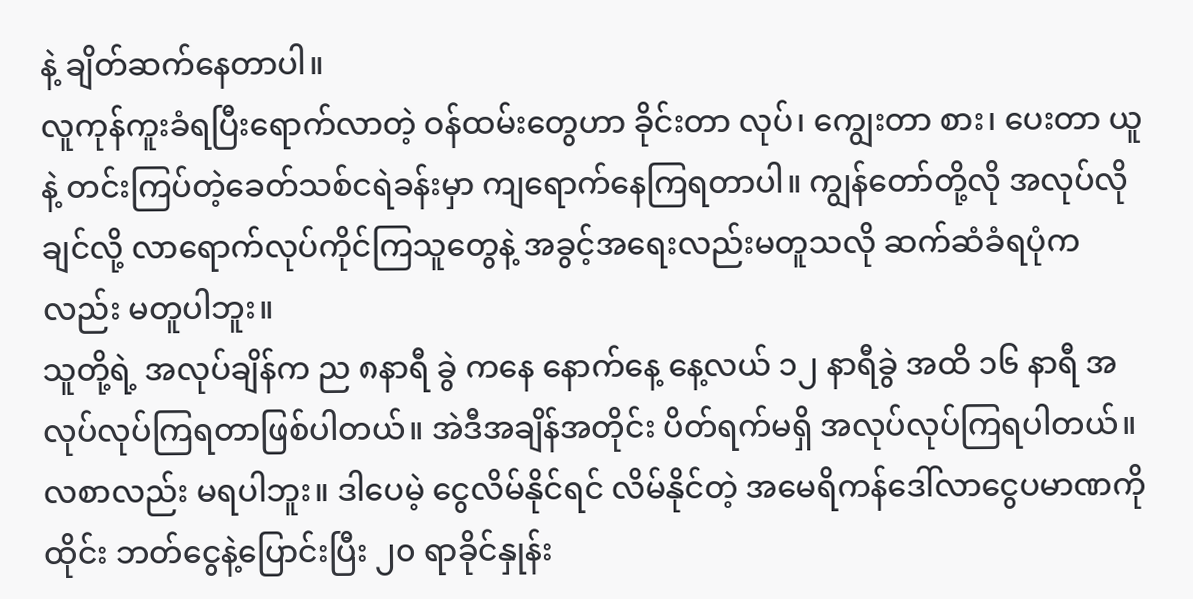နဲ့ ချိတ်ဆက်နေတာပါ။
လူကုန်ကူးခံရပြီးရောက်လာတဲ့ ဝန်ထမ်းတွေဟာ ခိုင်းတာ လုပ်၊ ကျွေးတာ စား၊ ပေးတာ ယူနဲ့ တင်းကြပ်တဲ့ခေတ်သစ်ငရဲခန်းမှာ ကျရောက်နေကြရတာပါ။ ကျွန်တော်တို့လို အလုပ်လိုချင်လို့ လာရောက်လုပ်ကိုင်ကြသူတွေနဲ့ အခွင့်အရေးလည်းမတူသလို ဆက်ဆံခံရပုံကလည်း မတူပါဘူး။
သူတို့ရဲ့ အလုပ်ချိန်က ည ၈နာရီ ခွဲ ကနေ နောက်နေ့ နေ့လယ် ၁၂ နာရီခွဲ အထိ ၁၆ နာရီ အလုပ်လုပ်ကြရတာဖြစ်ပါတယ်။ အဲဒီအချိန်အတိုင်း ပိတ်ရက်မရှိ အလုပ်လုပ်ကြရပါတယ်။ လစာလည်း မရပါဘူး။ ဒါပေမဲ့ ငွေလိမ်နိုင်ရင် လိမ်နိုင်တဲ့ အမေရိကန်ဒေါ်လာငွေပမာဏကို ထိုင်း ဘတ်ငွေနဲ့ပြောင်းပြီး ၂၀ ရာခိုင်နှုန်း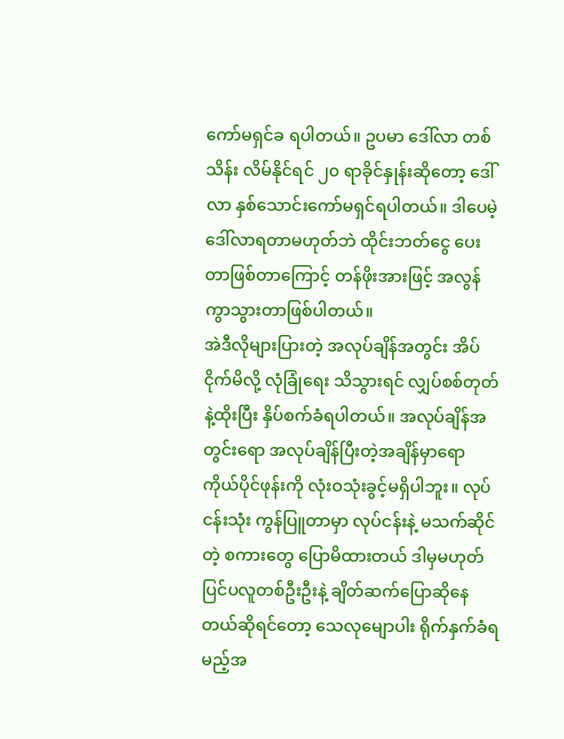ကော်မရှင်ခ ရပါတယ်။ ဥပမာ ဒေါ်လာ တစ်သိန်း လိမ်နိုင်ရင် ၂၀ ရာခိုင်နှုန်းဆိုတော့ ဒေါ်လာ နှစ်သောင်းကော်မရှင်ရပါတယ်။ ဒါပေမဲ့ ဒေါ်လာရတာမဟုတ်ဘဲ ထိုင်းဘတ်ငွေ ပေးတာဖြစ်တာကြောင့် တန်ဖိုးအားဖြင့် အလွန်ကွာသွားတာဖြစ်ပါတယ်။
အဲဒီလိုများပြားတဲ့ အလုပ်ချိန်အတွင်း အိပ်ငိုက်မိလို့ လုံခြုံရေး သိသွားရင် လျှပ်စစ်တုတ်နဲ့ထိုးပြီး နှိပ်စက်ခံရပါတယ်။ အလုပ်ချိန်အတွင်းရော အလုပ်ချိန်ပြီးတဲ့အချိန်မှာရော ကိုယ်ပိုင်ဖုန်းကို လုံးဝသုံးခွင့်မရှိပါဘူး။ လုပ်ငန်းသုံး ကွန်ပြူတာမှာ လုပ်ငန်းနဲ့ မသက်ဆိုင်တဲ့ စကားတွေ ပြောမိထားတယ် ဒါမှမဟုတ် ပြင်ပလူတစ်ဦးဦးနဲ့ ချိတ်ဆက်ပြောဆိုနေတယ်ဆိုရင်တော့ သေလုမျောပါး ရိုက်နှက်ခံရမည့်အ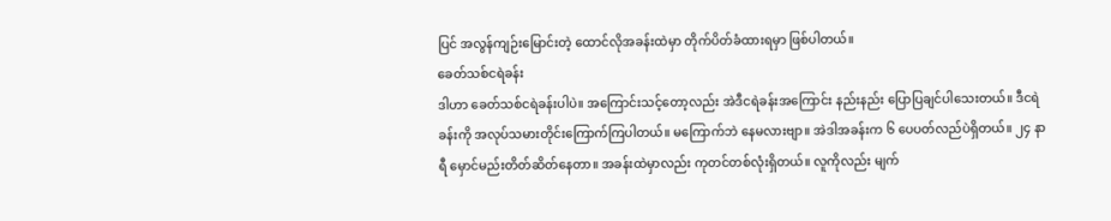ပြင် အလွန်ကျဉ်းမြောင်းတဲ့ ထောင်လိုအခန်းထဲမှာ တိုက်ပိတ်ခံထားရမှာ ဖြစ်ပါတယ်။
ခေတ်သစ်ငရဲခန်း
ဒါဟာ ခေတ်သစ်ငရဲခန်းပါပဲ။ အကြောင်းသင့်တော့လည်း အဲဒီငရဲခန်းအကြောင်း နည်းနည်း ပြောပြချင်ပါသေးတယ်။ ဒီငရဲခန်းကို အလုပ်သမားတိုင်းကြောက်ကြပါတယ်။ မကြောက်ဘဲ နေမလားဗျာ။ အဲဒါအခန်းက ၆ ပေပတ်လည်ပဲရှိတယ်။ ၂၄ နာရီ မှောင်မည်းတိတ်ဆိတ်နေတာ။ အခန်းထဲမှာလည်း ကုတင်တစ်လုံးရှိတယ်။ လူကိုလည်း မျက်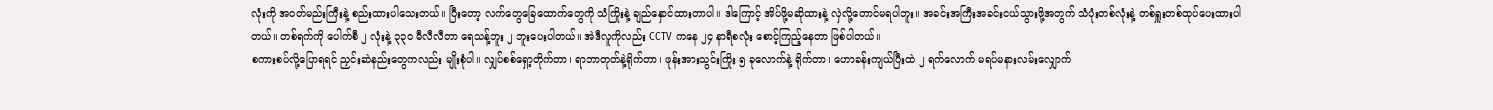လုံးကို အဝတ်မည်းကြီးနဲ့ စည်းထားပါသေးတယ်။ ပြီးတော့ လက်တွေခြေထောက်တွေကို သံကြိုးနဲ့ ချည်နှောင်ထားတာပါ။ ဒါကြောင့် အိပ်ဖို့မဆိုထားနဲ့ လှဲလို့တောင်မရပါဘူး။ အခင်းအကြီးအခင်းငယ်သွားဖို့အတွက် သံပုံးတစ်လုံးနဲ့ တစ်ရှူးတစ်ထုပ်ပေးထားပါတယ်။ တစ်ရက်ကို ပေါက်စီ ၂ လုံးနဲ့ ၃၃၀ မီလီလီတာ ရေသန့်ဘူး ၂ ဘူးပေးပါတယ်။ အဲဒီလူကိုလည်း CCTV ကနေ ၂၄ နာရီစလုံး စောင့်ကြည့်နေတာ ဖြစ်ပါတယ်။
စကားစပ်လို့ပြောရရင် ညှင်းဆဲနည်းတွေကလည်း မျိုးစုံပါ။ လျှပ်စစ်ရှော့တိုက်တာ၊ ရာဘာတုတ်နဲ့ရိုက်တာ၊ ဖုန်းအားသွင်းကြိုး ၅ ခုလောက်နဲ့ ရိုက်တာ၊ ဟောခန်းကျယ်ပြီးထဲ ၂ ရက်လောက် မရပ်မနားလမ်းလျှောက်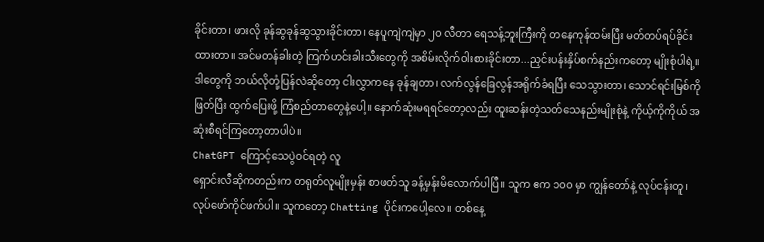ခိုင်းတာ၊ ဖားလို ခုန်ဆွခုန်ဆွသွားခိုင်းတာ၊ နေပူကျဲကျဲမှာ ၂၀ လီတာ ရေသန့်ဘူးကြီးကို တနေကုန်ထမ်းပြီး မတ်တပ်ရပ်ခိုင်းထားတာ။ အင်မတန်ခါးတဲ့ ကြက်ဟင်းခါးသီးတွေကို အစိမ်းလိုက်ဝါးစားခိုင်းတာ...ညှင်းပန်းနှိပ်စက်နည်းကတော့ မျိုးစုံပါရဲ့။
ဒါတွေကို ဘယ်လိုတုံ့ပြန်လဲဆိုတော့ ငါးလွှာကနေ ခုန်ချတာ၊ လက်လွန်ခြေလွန်အရိုက်ခံရပြီး သေသွားတာ၊ သောင်ရင်းမြစ်ကို ဖြတ်ပြီး ထွက်ပြေးဖို့ ကြံစည်တာတွေနဲ့ပေါ့။ နောက်ဆုံးမရရင်တော့လည်း ထူးဆန်းတဲ့သတ်သေနည်းမျိုးစုံနဲ့ ကိုယ့်ကိုကိုယ် အဆုံးစီရင်ကြတော့တာပါပဲ။
ChatGPT ကြောင့်သေပွဲဝင်ရတဲ့ လူ
ရှောင်းလီဆိုကတည်းက တရုတ်လူမျိုးမှန်း စာဖတ်သူ ခန့်မှန်းမိလောက်ပါပြီ။ သူက ဧက ၁၀၀ မှာ ကျွန်တော်နဲ့ လုပ်ငန်းတူ၊ လုပ်ဖော်ကိုင်ဖက်ပါ။ သူကတော့ Chatting ပိုင်းကပေါ့လေ။ တစ်နေ့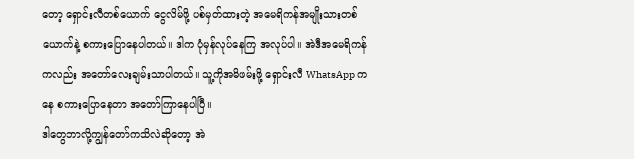တော့ ရှောင်းလီတစ်ယောက် ငွေလိမ်ဖို့ ပစ်မှတ်ထားတဲ့ အမေရိကန်အမျိုးသားတစ်ယောက်နဲ့ စကားပြောနေပါတယ်။ ဒါက ပုံမှန်လုပ်နေကြ အလုပ်ပါ။ အဲဒီအမေရိကန်ကလည်း အတော်လေးချမ်းသာပါတယ်။ သူ့ကိုအမိဖမ်းဖို့ ရှောင်းလီ WhatsApp ကနေ စကားပြောနေတာ အတော်ကြာနေပါပြီ။
ဒါတွေဘာလို့ကျွန်တော်ကသိလဲဆိုတော့ အဲ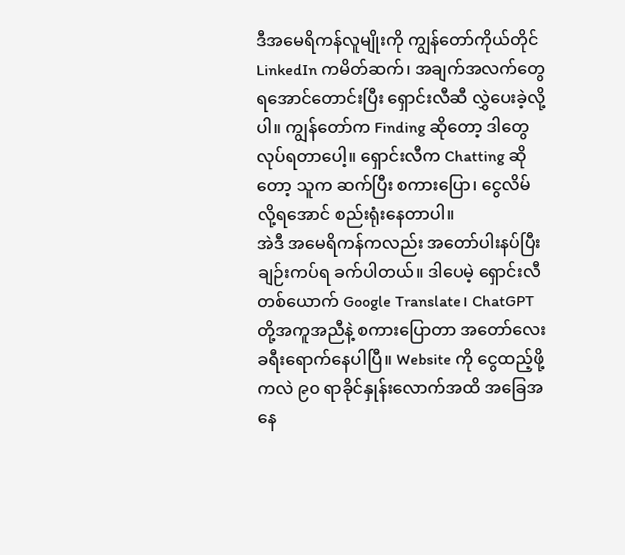ဒီအမေရိကန်လူမျိုးကို ကျွန်တော်ကိုယ်တိုင် LinkedIn ကမိတ်ဆက်၊ အချက်အလက်တွေရအောင်တောင်းပြီး ရှောင်းလီဆီ လွှဲပေးခဲ့လို့ပါ။ ကျွန်တော်က Finding ဆိုတော့ ဒါတွေလုပ်ရတာပေါ့။ ရှောင်းလီက Chatting ဆိုတော့ သူက ဆက်ပြီး စကားပြော၊ ငွေလိမ်လို့ရအောင် စည်းရုံးနေတာပါ။
အဲဒီ အမေရိကန်ကလည်း အတော်ပါးနပ်ပြီး ချဉ်းကပ်ရ ခက်ပါတယ်။ ဒါပေမဲ့ ရှောင်းလီတစ်ယောက် Google Translate၊ ChatGPT တို့အကူအညီနဲ့ စကားပြောတာ အတော်လေး ခရီးရောက်နေပါပြီ။ Website ကို ငွေထည့်ဖို့ကလဲ ၉၀ ရာခိုင်နှုန်းလောက်အထိ အခြေအနေ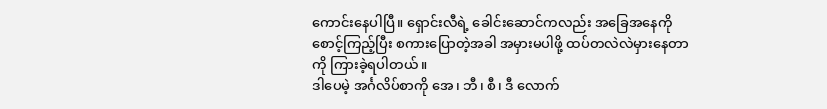ကောင်းနေပါပြီ။ ရှောင်းလီရဲ့ ခေါင်းဆောင်ကလည်း အခြေအနေကိုစောင့်ကြည့်ပြီး စကားပြောတဲ့အခါ အမှားမပါဖို့ ထပ်တလဲလဲမှားနေတာကို ကြားခဲ့ရပါတယ်။
ဒါပေမဲ့ အင်္ဂလိပ်စာကို အေ၊ ဘီ၊ စီ၊ ဒီ လောက်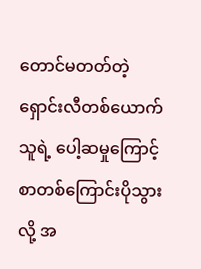တောင်မတတ်တဲ့ ရှောင်းလီတစ်ယောက် သူရဲ့ ပေါ့ဆမှုကြောင့် စာတစ်ကြောင်းပိုသွားလို့ အ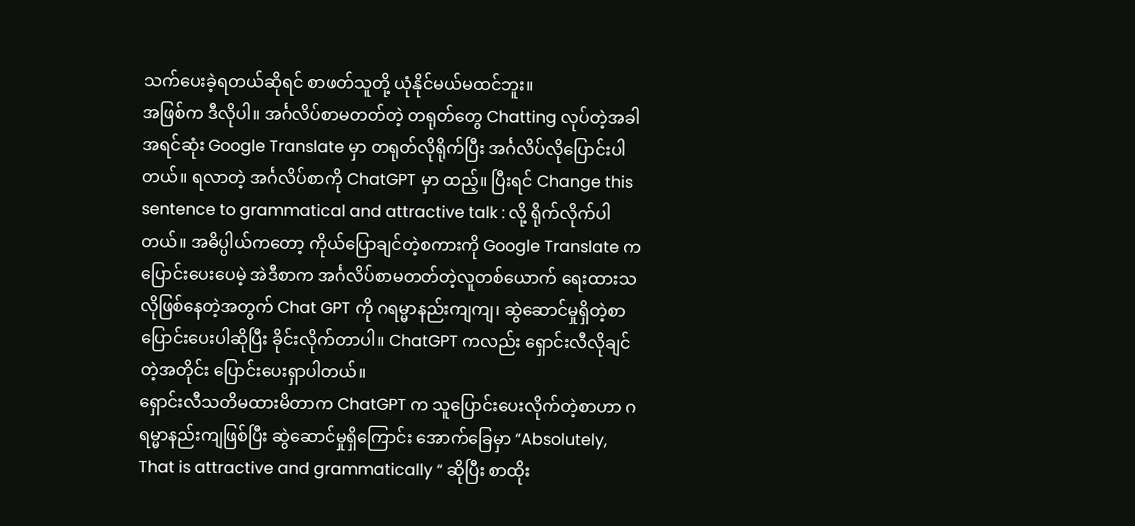သက်ပေးခဲ့ရတယ်ဆိုရင် စာဖတ်သူတို့ ယုံနိုင်မယ်မထင်ဘူး။
အဖြစ်က ဒီလိုပါ။ အင်္ဂလိပ်စာမတတ်တဲ့ တရုတ်တွေ Chatting လုပ်တဲ့အခါ အရင်ဆုံး Google Translate မှာ တရုတ်လိုရိုက်ပြီး အင်္ဂလိပ်လိုပြောင်းပါတယ်။ ရလာတဲ့ အင်္ဂလိပ်စာကို ChatGPT မှာ ထည့်။ ပြီးရင် Change this sentence to grammatical and attractive talk : လို့ ရိုက်လိုက်ပါတယ်။ အဓိပ္ပါယ်ကတော့ ကိုယ်ပြောချင်တဲ့စကားကို Google Translate က ပြောင်းပေးပေမဲ့ အဲဒီစာက အင်္ဂလိပ်စာမတတ်တဲ့လူတစ်ယောက် ရေးထားသလိုဖြစ်နေတဲ့အတွက် Chat GPT ကို ဂရမ္မာနည်းကျကျ၊ ဆွဲဆောင်မှုရှိတဲ့စာ ပြောင်းပေးပါဆိုပြီး ခိုင်းလိုက်တာပါ။ ChatGPT ကလည်း ရှောင်းလီလိုချင်တဲ့အတိုင်း ပြောင်းပေးရှာပါတယ်။
ရှောင်းလီသတိမထားမိတာက ChatGPT က သူပြောင်းပေးလိုက်တဲ့စာဟာ ဂရမ္မာနည်းကျဖြစ်ပြီး ဆွဲဆောင်မှုရှိကြောင်း အောက်ခြေမှာ “Absolutely, That is attractive and grammatically “ ဆိုပြီး စာထိုး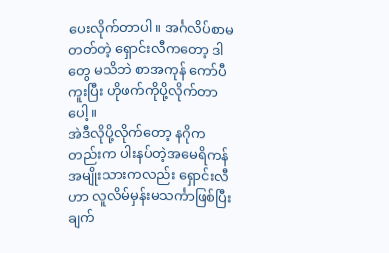ပေးလိုက်တာပါ။ အင်္ဂလိပ်စာမတတ်တဲ့ ရှောင်းလီကတော့ ဒါတွေ မသိဘဲ စာအကုန် ကော်ပီကူးပြီး ဟိုဖက်ကိုပို့လိုက်တာပေါ့။
အဲဒီလိုပို့လိုက်တော့ နဂိုကတည်းက ပါးနပ်တဲ့အမေရိကန်အမျိုးသားကလည်း ရှောင်းလီဟာ လူလိမ်မှန်းမသင်္ကာဖြစ်ပြီး ချက်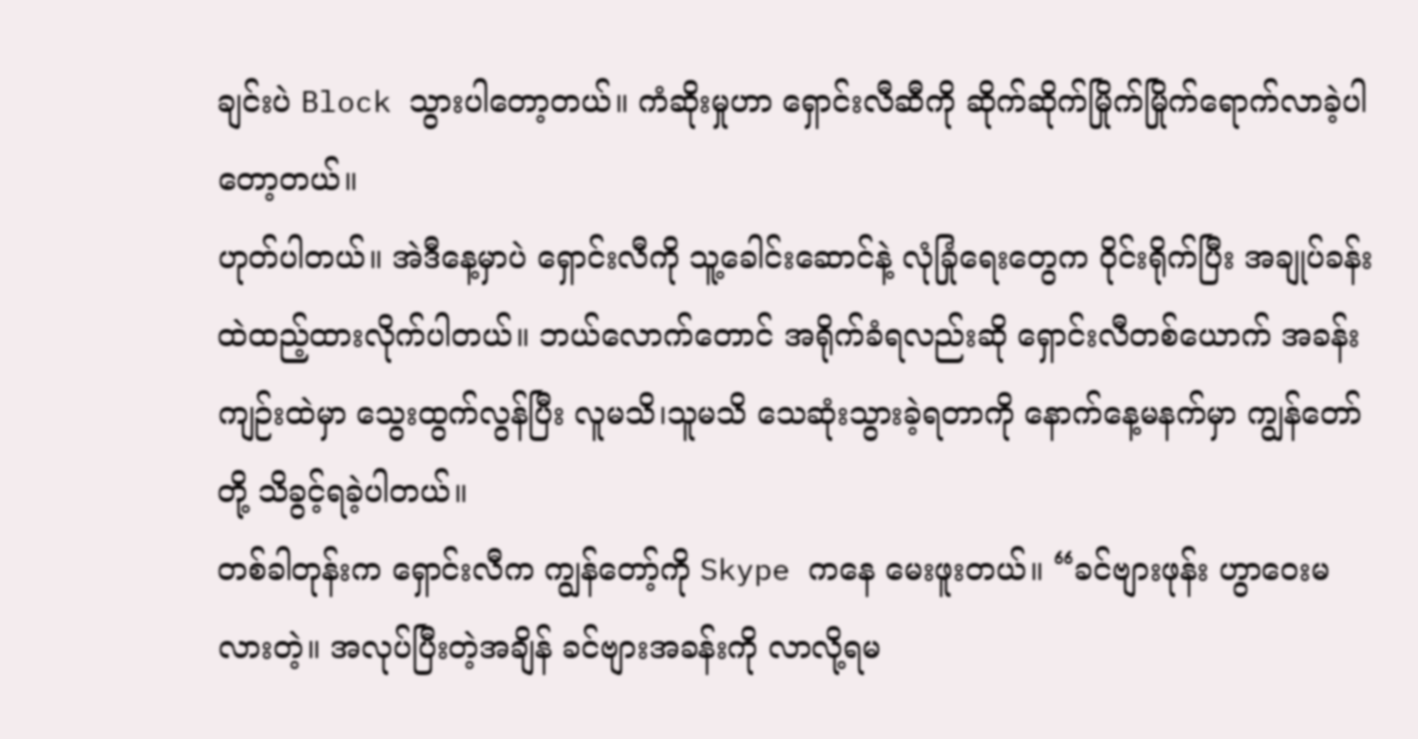ချင်းပဲ Block သွားပါတော့တယ်။ ကံဆိုးမှုဟာ ရှောင်းလီဆီကို ဆိုက်ဆိုက်မြိုက်မြိုက်ရောက်လာခဲ့ပါတော့တယ်။
ဟုတ်ပါတယ်။ အဲဒီနေ့မှာပဲ ရှောင်းလီကို သူ့ခေါင်းဆောင်နဲ့ လုံခြုံရေးတွေက ဝိုင်းရိုက်ပြီး အချုပ်ခန်းထဲထည့်ထားလိုက်ပါတယ်။ ဘယ်လောက်တောင် အရိုက်ခံရလည်းဆို ရှောင်းလီတစ်ယောက် အခန်းကျဉ်းထဲမှာ သွေးထွက်လွန်ပြီး လူမသိ၊သူမသိ သေဆုံးသွားခဲ့ရတာကို နောက်နေ့မနက်မှာ ကျွန်တော်တို့ သိခွင့်ရခဲ့ပါတယ်။
တစ်ခါတုန်းက ရှောင်းလီက ကျွန်တော့်ကို Skype ကနေ မေးဖူးတယ်။ “ခင်ဗျားဖုန်း ဟွာဝေးမလားတဲ့။ အလုပ်ပြီးတဲ့အချိန် ခင်ဗျားအခန်းကို လာလို့ရမ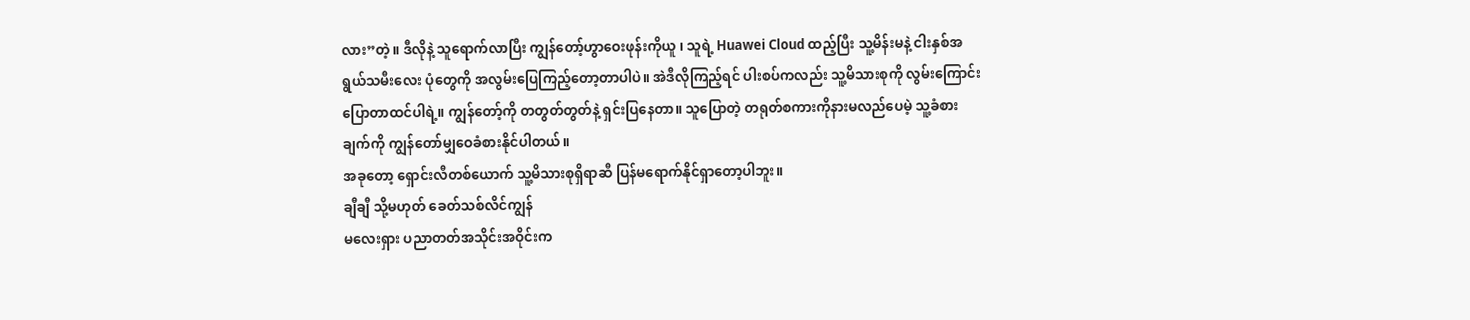လား”တဲ့။ ဒီလိုနဲ့ သူရောက်လာပြီး ကျွန်တော့်ဟွာဝေးဖုန်းကိုယူ ၊ သူရဲ့ Huawei Cloud ထည့်ပြီး သူ့မိန်းမနဲ့ ငါးနှစ်အရွယ်သမီးလေး ပုံတွေကို အလွမ်းပြေကြည့်တော့တာပါပဲ။ အဲဒီလိုကြည့်ရင် ပါးစပ်ကလည်း သူ့မိသားစုကို လွမ်းကြောင်း ပြောတာထင်ပါရဲ့။ ကျွန်တော့်ကို တတွတ်တွတ်နဲ့ ရှင်းပြနေတာ။ သူပြောတဲ့ တရုတ်စကားကိုနားမလည်ပေမဲ့ သူ့ခံစားချက်ကို ကျွန်တော်မျှဝေခံစားနိုင်ပါတယ်။
အခုတော့ ရှောင်းလီတစ်ယောက် သူ့မိသားစုရှိရာဆီ ပြန်မရောက်နိုင်ရှာတော့ပါဘူး။
ချီချီ သို့မဟုတ် ခေတ်သစ်လိင်ကျွန်
မလေးရှား ပညာတတ်အသိုင်းအဝိုင်းက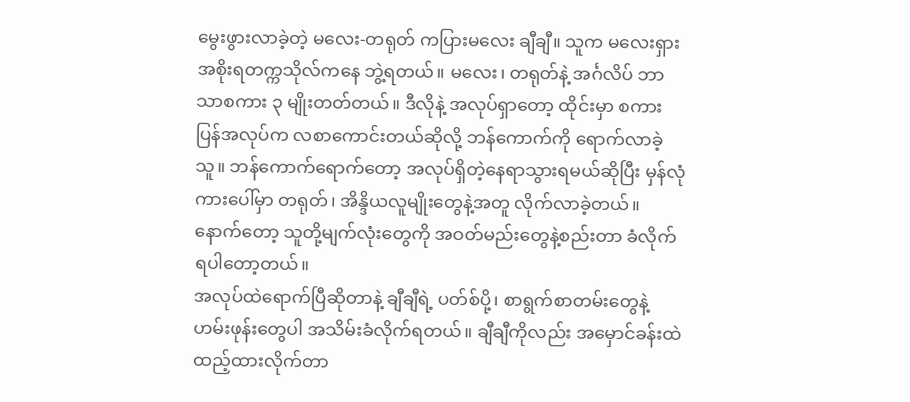မွေးဖွားလာခဲ့တဲ့ မလေး-တရုတ် ကပြားမလေး ချီချီ။ သူက မလေးရှားအစိုးရတက္ကသိုလ်ကနေ ဘွဲ့ရတယ်။ မလေး၊ တရုတ်နဲ့ အင်္ဂလိပ် ဘာသာစကား ၃ မျိုးတတ်တယ်။ ဒီလိုနဲ့ အလုပ်ရှာတော့ ထိုင်းမှာ စကားပြန်အလုပ်က လစာကောင်းတယ်ဆိုလို့ ဘန်ကောက်ကို ရောက်လာခဲ့သူ။ ဘန်ကောက်ရောက်တော့ အလုပ်ရှိတဲ့နေရာသွားရမယ်ဆိုပြီး မှန်လုံကားပေါ်မှာ တရုတ်၊ အိန္ဒိယလူမျိုးတွေနဲ့အတူ လိုက်လာခဲ့တယ်။ နောက်တော့ သူတို့မျက်လုံးတွေကို အဝတ်မည်းတွေနဲ့စည်းတာ ခံလိုက်ရပါတော့တယ်။
အလုပ်ထဲရောက်ပြီဆိုတာနဲ့ ချီချီရဲ့ ပတ်စ်ပို့၊ စာရွက်စာတမ်းတွေနဲ့ ဟမ်းဖုန်းတွေပါ အသိမ်းခံလိုက်ရတယ်။ ချီချီကိုလည်း အမှောင်ခန်းထဲ ထည့်ထားလိုက်တာ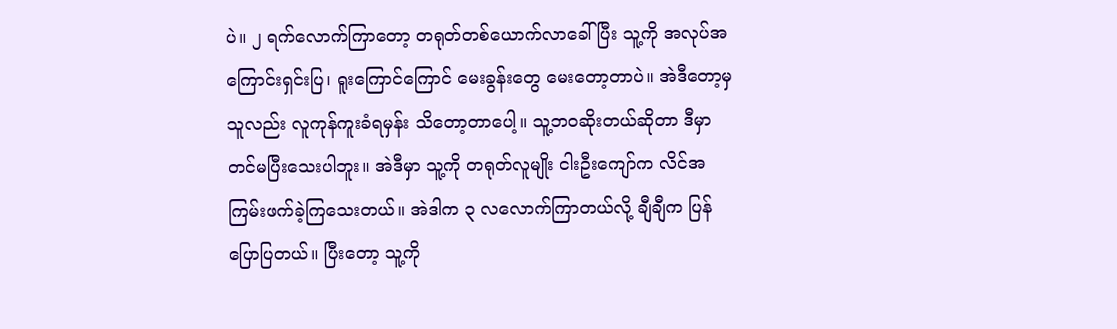ပဲ။ ၂ ရက်လောက်ကြာတော့ တရုတ်တစ်ယောက်လာခေါ်ပြီး သူ့ကို အလုပ်အကြောင်းရှင်းပြ၊ ရူးကြောင်ကြောင် မေးခွန်းတွေ မေးတော့တာပဲ။ အဲဒီတော့မှ သူလည်း လူကုန်ကူးခံရမှန်း သိတော့တာပေါ့။ သူ့ဘဝဆိုးတယ်ဆိုတာ ဒီမှာတင်မပြီးသေးပါဘူး။ အဲဒီမှာ သူ့ကို တရုတ်လူမျိုး ငါးဦးကျော်က လိင်အကြမ်းဖက်ခဲ့ကြသေးတယ်။ အဲဒါက ၃ လလောက်ကြာတယ်လို့ ချီချီက ပြန်ပြောပြတယ်။ ပြီးတော့ သူ့ကို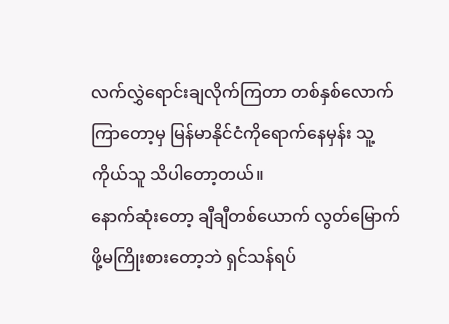လက်လွှဲရောင်းချလိုက်ကြတာ တစ်နှစ်လောက်ကြာတော့မှ မြန်မာနိုင်ငံကိုရောက်နေမှန်း သူ့ကိုယ်သူ သိပါတော့တယ်။
နောက်ဆုံးတော့ ချီချီတစ်ယောက် လွတ်မြောက်ဖို့မကြိုးစားတော့ဘဲ ရှင်သန်ရပ်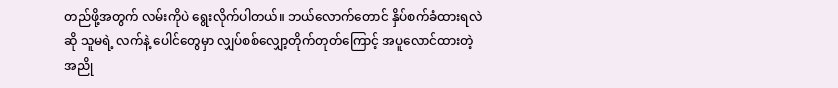တည်ဖို့အတွက် လမ်းကိုပဲ ရွေးလိုက်ပါတယ်။ ဘယ်လောက်တောင် နှိပ်စက်ခံထားရလဲဆို သူမရဲ့ လက်နဲ့ ပေါင်တွေမှာ လျှပ်စစ်လျှော့တိုက်တုတ်ကြောင့် အပူလောင်ထားတဲ့ အညို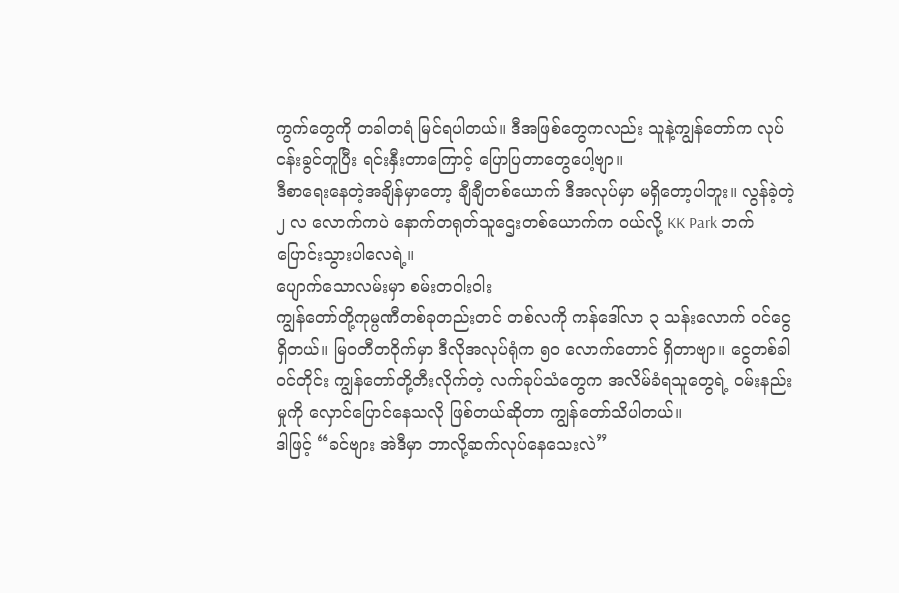ကွက်တွေကို တခါတရံ မြင်ရပါတယ်။ ဒီအဖြစ်တွေကလည်း သူနဲ့ကျွန်တော်က လုပ်ငန်းခွင်တူပြီး ရင်းနှီးတာကြောင့် ပြောပြတာတွေပေါ့ဗျာ။
ဒီစာရေးနေတဲ့အချိန်မှာတော့ ချီချီတစ်ယောက် ဒီအလုပ်မှာ မရှိတော့ပါဘူး။ လွန်ခဲ့တဲ့ ၂ လ လောက်ကပဲ နောက်တရုတ်သူဌေးတစ်ယောက်က ဝယ်လို့ KK Park ဘက် ပြောင်းသွားပါလေရဲ့။
ပျောက်သောလမ်းမှာ စမ်းတဝါးဝါး
ကျွန်တော်တို့ကုမ္ပဏီတစ်ခုတည်းတင် တစ်လကို ကန်ဒေါ်လာ ၃ သန်းလောက် ဝင်ငွေရှိတယ်။ မြဝတီတဝိုက်မှာ ဒီလိုအလုပ်ရုံက ၅၀ လောက်တောင် ရှိတာဗျာ။ ငွေတစ်ခါဝင်တိုင်း ကျွန်တော်တို့တီးလိုက်တဲ့ လက်ခုပ်သံတွေက အလိမ်ခံရသူတွေရဲ့ ဝမ်းနည်းမှုကို လှောင်ပြောင်နေသလို ဖြစ်တယ်ဆိုတာ ကျွန်တော်သိပါတယ်။
ဒါဖြင့် “ခင်ဗျား အဲဒီမှာ ဘာလို့ဆက်လုပ်နေသေးလဲ”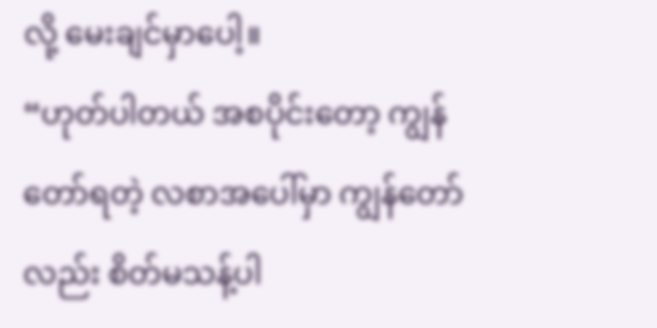လို့ မေးချင်မှာပေါ့။
“ဟုတ်ပါတယ် အစပိုင်းတော့ ကျွန်တော်ရတဲ့ လစာအပေါ်မှာ ကျွန်တော်လည်း စိတ်မသန့်ပါ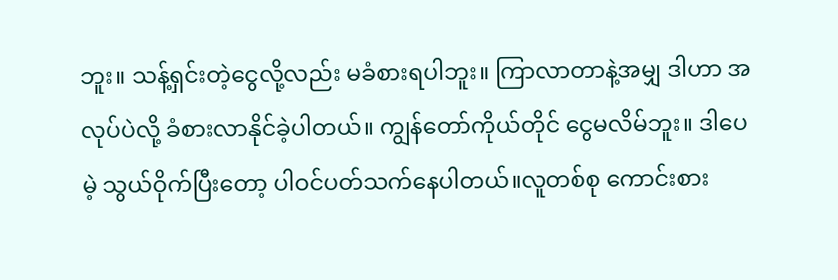ဘူး။ သန့်ရှင်းတဲ့ငွေလို့လည်း မခံစားရပါဘူး။ ကြာလာတာနဲ့အမျှ ဒါဟာ အလုပ်ပဲလို့ ခံစားလာနိုင်ခဲ့ပါတယ်။ ကျွန်တော်ကိုယ်တိုင် ငွေမလိမ်ဘူး။ ဒါပေမဲ့ သွယ်ဝိုက်ပြီးတော့ ပါဝင်ပတ်သက်နေပါတယ်။လူတစ်စု ကောင်းစား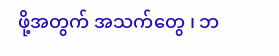ဖို့အတွက် အသက်တွေ ၊ ဘ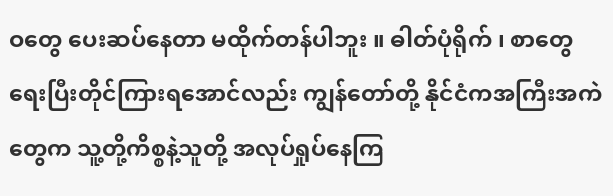ဝတွေ ပေးဆပ်နေတာ မထိုက်တန်ပါဘူး ။ ဓါတ်ပုံရိုက် ၊ စာတွေရေးပြီးတိုင်ကြားရအောင်လည်း ကျွန်တော်တို့ နိုင်ငံကအကြီးအကဲတွေက သူ့တို့ကိစ္စနဲ့သူတို့ အလုပ်ရှုပ်နေကြ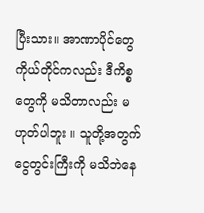ပြီးသား။ အာဏာပိုင်တွေကိုယ်တိုင်ကလည်း ဒီကိစ္စတွေကို မသိတာလည်း မဟုတ်ပါဘူး ။ သူတို့အတွက် ငွေတွင်းကြီးကို မသိဘဲနေ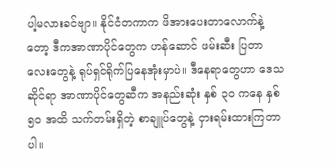ပါ့မလားခင်ဗျာ။ နိုင်ငံတကာက ဖိအားပေးတာလောက်နဲ့တော့ ဒီကအာဏာပိုင်တွေက ဟန်ဆောင် ဖမ်းဆီး ပြတာလေးတွေနဲ့ ရုပ်ရှင်ရိုက်ပြနေအုံးမှာပဲ။ ဒီနေရာတွေဟာ ဒေသဆိုင်ရာ အာဏာပိုင်တွေဆီက အနည်းဆုံး နှစ် ၃၀ ကနေ နှစ် ၅၀ အထိ သက်တမ်းရှိတဲ့ စာချူပ်တွေနဲ့ ငှားရမ်းထားကြတာပါ။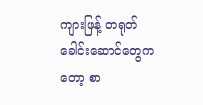ကျားဖြန့် တရုတ်ခေါင်းဆောင်တွေကတော့ စာ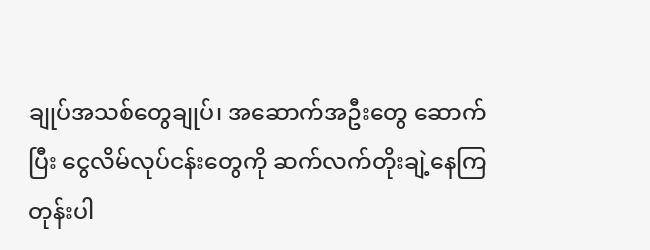ချုပ်အသစ်တွေချုပ်၊ အဆောက်အဦးတွေ ဆောက်ပြီး ငွေလိမ်လုပ်ငန်းတွေကို ဆက်လက်တိုးချဲ့နေကြတုန်းပါ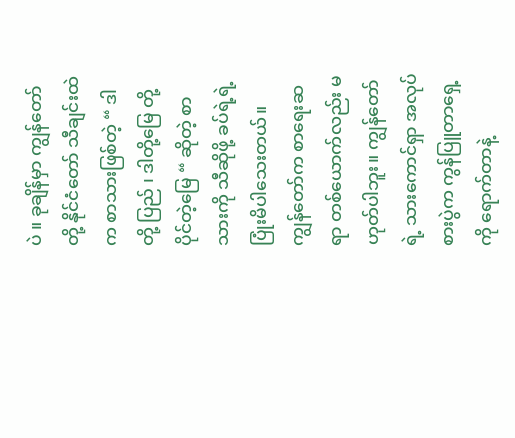ပဲ ။ ခုချိန်မှာ ကျွန်တော်တို့ နိုင်ငံတော် သီချင်းထဲက စာသားဖြစ်တဲ့ “ ဒါ တို့ ပြည် ၊ ဒါတို့မြေ တို့ပိုင်တဲ့မြေ “ ဆိုတဲ့ စာသားကို သီဆိုဖို့ ခပ်ရဲ့ရဲ့ ပြုံးမိပါသေးတယ်။
ကျွန်တော်က စာရေးဆရာ တစ်ယောက်လည်း မဟုတ်ပါဘူး။ ကျွန်တော်ရဲ့ သားကောင်ရှာ အလုပ်စားပွဲက ကွန်ပြူတာရှေ့ကို ရောက်တာနဲ့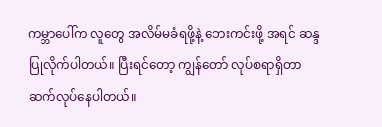ကမ္ဘာပေါ်က လူတွေ အလိမ်မခံရဖို့နဲ့ ဘေးကင်းဖို့ အရင် ဆန္ဒပြုလိုက်ပါတယ်။ ပြီးရင်တော့ ကျွန်တော် လုပ်စရာရှိတာ ဆက်လုပ်နေပါတယ်။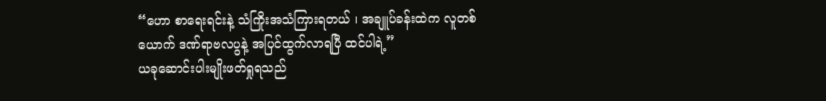“ဟော စာရေးရင်းနဲ့ သံကြိုးအသံကြားရတယ် ၊ အချူပ်ခန်းထဲက လူတစ်ယောက် ဒဏ်ရာဗလပွနဲ့ အပြင်ထွက်လာရပြီ ထင်ပါရဲ့”
ယခုဆောင်းပါးမျိုးဖတ်ရှုရသည်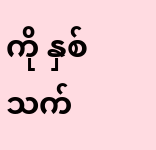ကို နှစ်သက်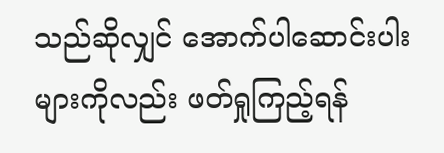သည်ဆိုလျှင် အောက်ပါဆောင်းပါးများကိုလည်း ဖတ်ရှုကြည့်ရန်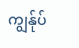ကျွန်ုပ်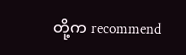တို့က recommend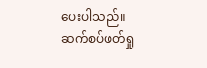ပေးပါသည်။
ဆက်စပ်ဖတ်ရှု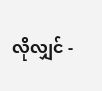လိုလျှင် -